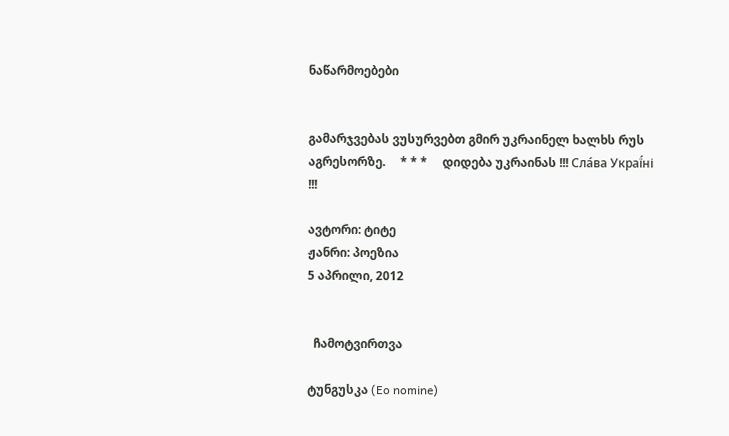ნაწარმოებები


გამარჯვებას ვუსურვებთ გმირ უკრაინელ ხალხს რუს აგრესორზე.     * * *     დიდება უკრაინას !!! Сла́ва Украї́ні !!!

ავტორი: ტიტე
ჟანრი: პოეზია
5 აპრილი, 2012


  ჩამოტვირთვა

ტუნგუსკა (Eo nomine)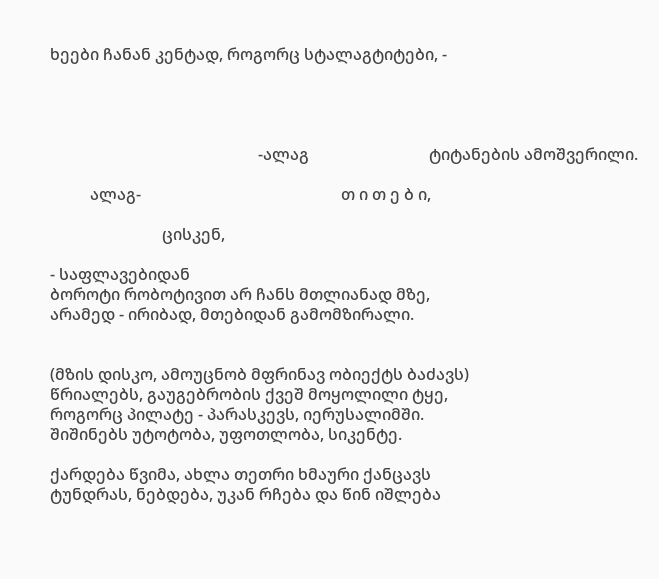ხეები ჩანან კენტად, როგორც სტალაგტიტები, -




                                                    -ალაგ                              ტიტანების ამოშვერილი.

          ალაგ-                                                  თ ი თ ე ბ ი,

                            ცისკენ,

- საფლავებიდან
ბოროტი რობოტივით არ ჩანს მთლიანად მზე,
არამედ - ირიბად, მთებიდან გამომზირალი.


(მზის დისკო, ამოუცნობ მფრინავ ობიექტს ბაძავს)
წრიალებს, გაუგებრობის ქვეშ მოყოლილი ტყე,
როგორც პილატე - პარასკევს, იერუსალიმში.
შიშინებს უტოტობა, უფოთლობა, სიკენტე.

ქარდება წვიმა, ახლა თეთრი ხმაური ქანცავს
ტუნდრას, ნებდება, უკან რჩება და წინ იშლება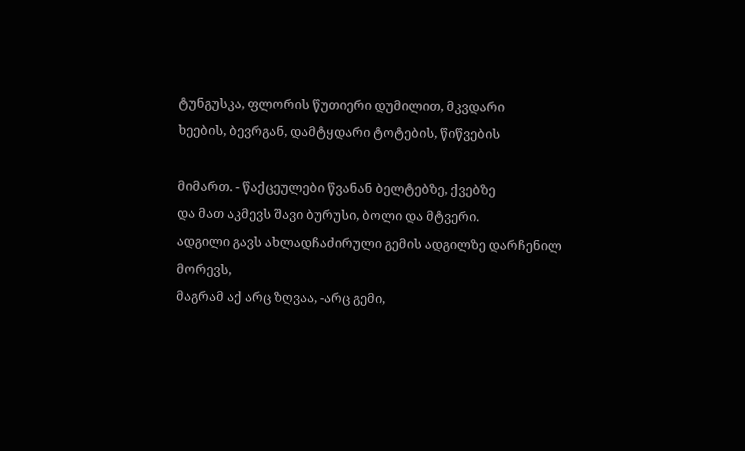ტუნგუსკა, ფლორის წუთიერი დუმილით, მკვდარი
ხეების, ბევრგან, დამტყდარი ტოტების, წიწვების

მიმართ. - წაქცეულები წვანან ბელტებზე, ქვებზე
და მათ აკმევს შავი ბურუსი, ბოლი და მტვერი.
ადგილი გავს ახლადჩაძირული გემის ადგილზე დარჩენილ მორევს,
მაგრამ აქ არც ზღვაა, -არც გემი,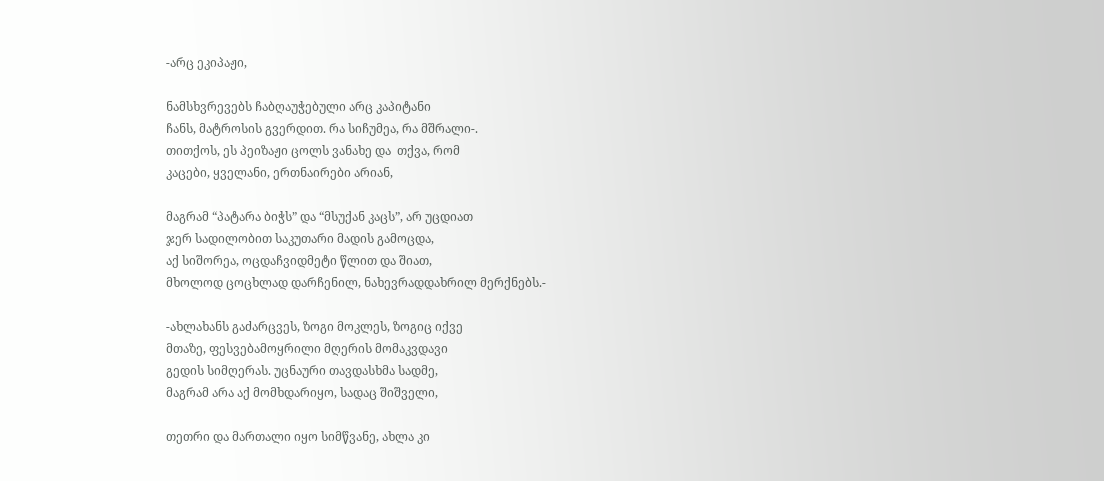-არც ეკიპაჟი,

ნამსხვრევებს ჩაბღაუჭებული არც კაპიტანი
ჩანს, მატროსის გვერდით. რა სიჩუმეა, რა მშრალი-.
თითქოს, ეს პეიზაჟი ცოლს ვანახე და  თქვა, რომ
კაცები, ყველანი, ერთნაირები არიან,

მაგრამ “პატარა ბიჭს” და “მსუქან კაცს”, არ უცდიათ
ჯერ სადილობით საკუთარი მადის გამოცდა,
აქ სიშორეა, ოცდაჩვიდმეტი წლით და შიათ,
მხოლოდ ცოცხლად დარჩენილ, ნახევრადდახრილ მერქნებს.-

-ახლახანს გაძარცვეს, ზოგი მოკლეს, ზოგიც იქვე
მთაზე, ფესვებამოყრილი მღერის მომაკვდავი
გედის სიმღერას. უცნაური თავდასხმა სადმე,
მაგრამ არა აქ მომხდარიყო, სადაც შიშველი,

თეთრი და მართალი იყო სიმწვანე, ახლა კი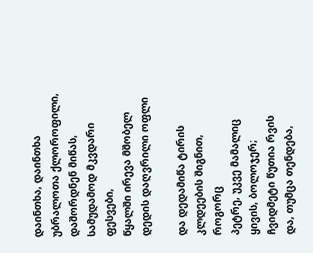დაინთხა, დაინთხა უბრალოთა ქლოროფილი,
დაშორდნენ მიწას, სამუდამოდ მკვდარი ფესვები,
წყალში ირევა მშობელ დედის დაღვრილი ოფლი

და დედამიწა ტირის კლდეების შიგნით, როგორც
პეტრე, უკვე მამალიც ყივის, ბოლოჯერ; ჩვიდმეტი წუთია რვის
და, თუმცა თენდება,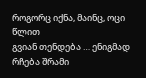როგორც იქნა, მაინც, ოცი წლით
გვიან თენდება … ენიგმად რჩება შრამი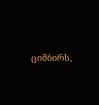ციმბირს,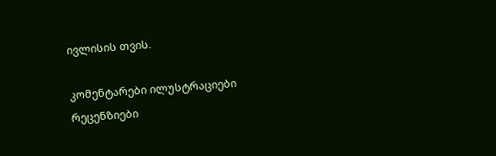ივლისის თვის.

კომენტარები ილუსტრაციები რეცენზიები